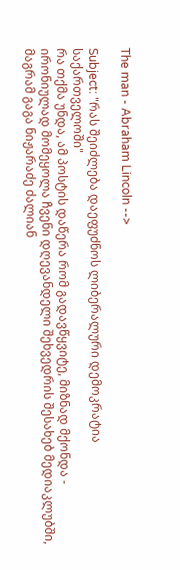The man - Abraham Lincoln -->

Subject: "რას შეიძლება დაეფუძნოს ლიბერალური დემოკრატია საქართველოში"
რა თქმა უნდა, ამ პოსტის დაწერა რომ გადავწყვიტე, მიზნად მქონდა - ირონიულად მომეყოლა ჩვენი დღევანდელი შეხვედრის შესახებ მედიაკლუბში, მაგრამ გაგა ნიჟარაძე ძალიან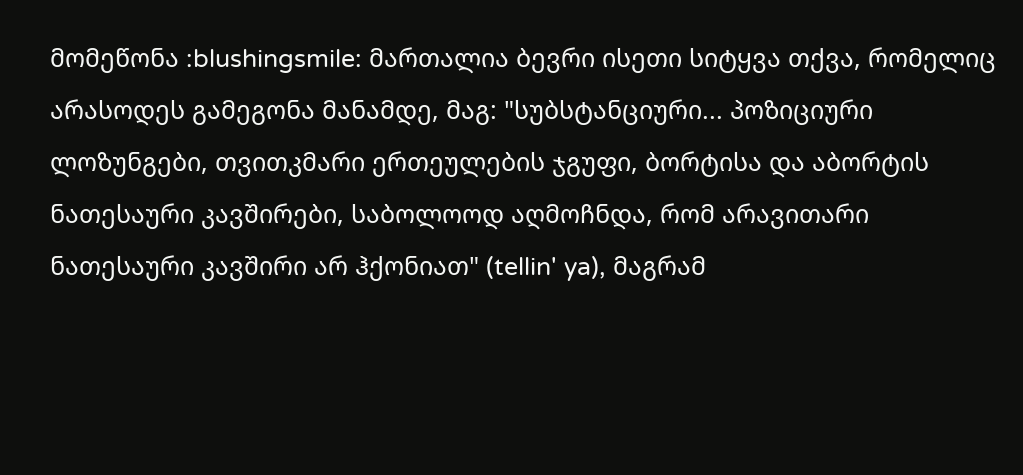მომეწონა :blushingsmile: მართალია ბევრი ისეთი სიტყვა თქვა, რომელიც არასოდეს გამეგონა მანამდე, მაგ: "სუბსტანციური... პოზიციური ლოზუნგები, თვითკმარი ერთეულების ჯგუფი, ბორტისა და აბორტის ნათესაური კავშირები, საბოლოოდ აღმოჩნდა, რომ არავითარი ნათესაური კავშირი არ ჰქონიათ" (tellin' ya), მაგრამ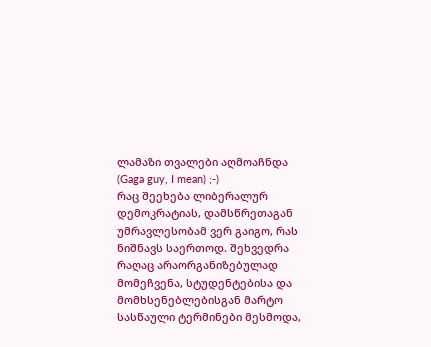ლამაზი თვალები აღმოაჩნდა (Gaga guy, I mean) ;-)
რაც შეეხება ლიბერალურ დემოკრატიას, დამსწრეთაგან უმრავლესობამ ვერ გაიგო, რას ნიშნავს საერთოდ. შეხვედრა რაღაც არაორგანიზებულად მომეჩვენა, სტუდენტებისა და მომხსენებლებისგან მარტო სასწაული ტერმინები მესმოდა,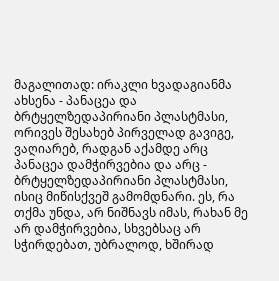მაგალითად: ირაკლი ხვადაგიანმა ახსენა - პანაცეა და ბრტყელზედაპირიანი პლასტმასი, ორივეს შესახებ პირველად გავიგე, ვაღიარებ, რადგან აქამდე არც პანაცეა დამჭირვებია და არც - ბრტყელზედაპირიანი პლასტმასი, ისიც მიწისქვეშ გამომდნარი. ეს, რა თქმა უნდა, არ ნიშნავს იმას, რახან მე არ დამჭირვებია, სხვებსაც არ სჭირდებათ, უბრალოდ, ხშირად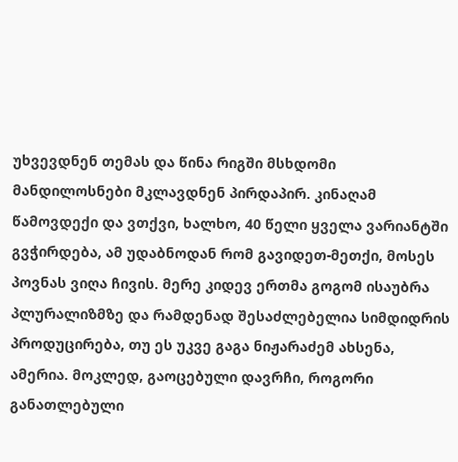უხვევდნენ თემას და წინა რიგში მსხდომი მანდილოსნები მკლავდნენ პირდაპირ. კინაღამ წამოვდექი და ვთქვი, ხალხო, 40 წელი ყველა ვარიანტში გვჭირდება, ამ უდაბნოდან რომ გავიდეთ-მეთქი, მოსეს პოვნას ვიღა ჩივის. მერე კიდევ ერთმა გოგომ ისაუბრა პლურალიზმზე და რამდენად შესაძლებელია სიმდიდრის პროდუცირება, თუ ეს უკვე გაგა ნიჟარაძემ ახსენა, ამერია. მოკლედ, გაოცებული დავრჩი, როგორი განათლებული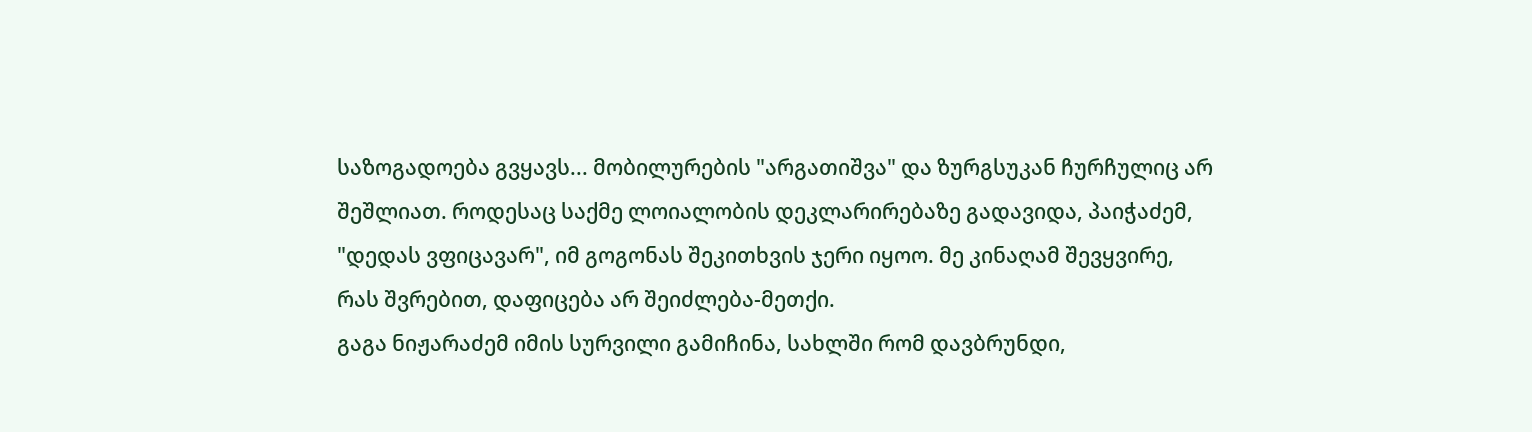საზოგადოება გვყავს... მობილურების "არგათიშვა" და ზურგსუკან ჩურჩულიც არ შეშლიათ. როდესაც საქმე ლოიალობის დეკლარირებაზე გადავიდა, პაიჭაძემ, "დედას ვფიცავარ", იმ გოგონას შეკითხვის ჯერი იყოო. მე კინაღამ შევყვირე, რას შვრებით, დაფიცება არ შეიძლება-მეთქი.
გაგა ნიჟარაძემ იმის სურვილი გამიჩინა, სახლში რომ დავბრუნდი,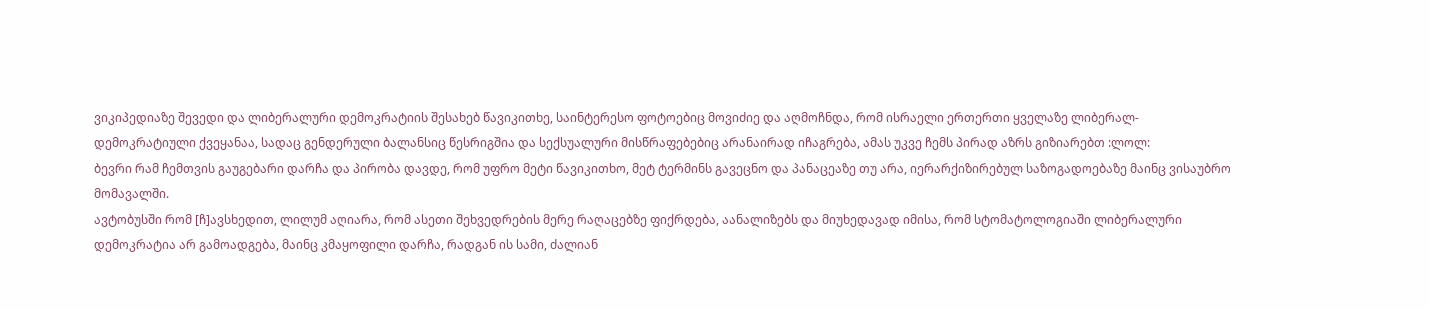ვიკიპედიაზე შევედი და ლიბერალური დემოკრატიის შესახებ წავიკითხე, საინტერესო ფოტოებიც მოვიძიე და აღმოჩნდა, რომ ისრაელი ერთერთი ყველაზე ლიბერალ-დემოკრატიული ქვეყანაა, სადაც გენდერული ბალანსიც წესრიგშია და სექსუალური მისწრაფებებიც არანაირად იჩაგრება, ამას უკვე ჩემს პირად აზრს გიზიარებთ :ლოლ:
ბევრი რამ ჩემთვის გაუგებარი დარჩა და პირობა დავდე, რომ უფრო მეტი წავიკითხო, მეტ ტერმინს გავეცნო და პანაცეაზე თუ არა, იერარქიზირებულ საზოგადოებაზე მაინც ვისაუბრო მომავალში.
ავტობუსში რომ [ჩ]ავსხედით, ლილუმ აღიარა, რომ ასეთი შეხვედრების მერე რაღაცებზე ფიქრდება, აანალიზებს და მიუხედავად იმისა, რომ სტომატოლოგიაში ლიბერალური დემოკრატია არ გამოადგება, მაინც კმაყოფილი დარჩა, რადგან ის სამი, ძალიან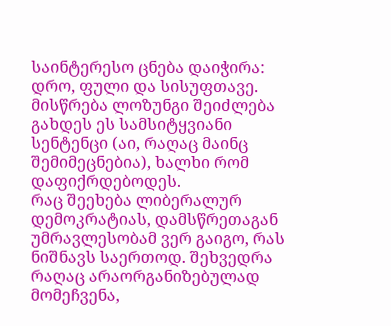საინტერესო ცნება დაიჭირა: დრო, ფული და სისუფთავე. მისწრება ლოზუნგი შეიძლება გახდეს ეს სამსიტყვიანი სენტენცი (აი, რაღაც მაინც შემიმეცნებია), ხალხი რომ დაფიქრდებოდეს.
რაც შეეხება ლიბერალურ დემოკრატიას, დამსწრეთაგან უმრავლესობამ ვერ გაიგო, რას ნიშნავს საერთოდ. შეხვედრა რაღაც არაორგანიზებულად მომეჩვენა,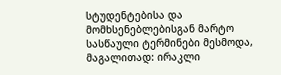სტუდენტებისა და მომხსენებლებისგან მარტო სასწაული ტერმინები მესმოდა, მაგალითად: ირაკლი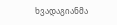ხვადაგიანმა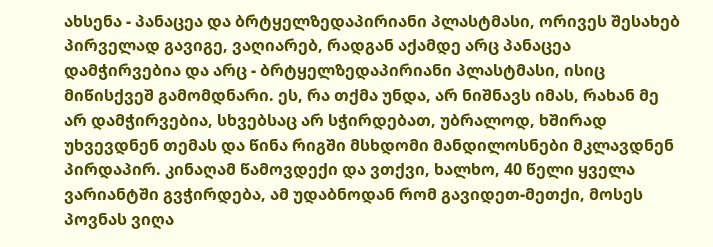ახსენა - პანაცეა და ბრტყელზედაპირიანი პლასტმასი, ორივეს შესახებ პირველად გავიგე, ვაღიარებ, რადგან აქამდე არც პანაცეა დამჭირვებია და არც - ბრტყელზედაპირიანი პლასტმასი, ისიც მიწისქვეშ გამომდნარი. ეს, რა თქმა უნდა, არ ნიშნავს იმას, რახან მე არ დამჭირვებია, სხვებსაც არ სჭირდებათ, უბრალოდ, ხშირად უხვევდნენ თემას და წინა რიგში მსხდომი მანდილოსნები მკლავდნენ პირდაპირ. კინაღამ წამოვდექი და ვთქვი, ხალხო, 40 წელი ყველა ვარიანტში გვჭირდება, ამ უდაბნოდან რომ გავიდეთ-მეთქი, მოსეს პოვნას ვიღა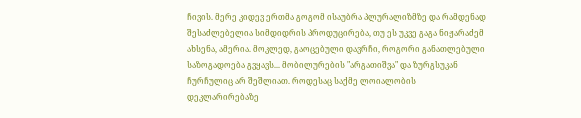ჩივის. მერე კიდევ ერთმა გოგომ ისაუბრა პლურალიზმზე და რამდენად შესაძლებელია სიმდიდრის პროდუცირება, თუ ეს უკვე გაგა ნიჟარაძემ ახსენა, ამერია. მოკლედ, გაოცებული დავრჩი, როგორი განათლებული საზოგადოება გვყავს... მობილურების "არგათიშვა" და ზურგსუკან ჩურჩულიც არ შეშლიათ. როდესაც საქმე ლოიალობის დეკლარირებაზე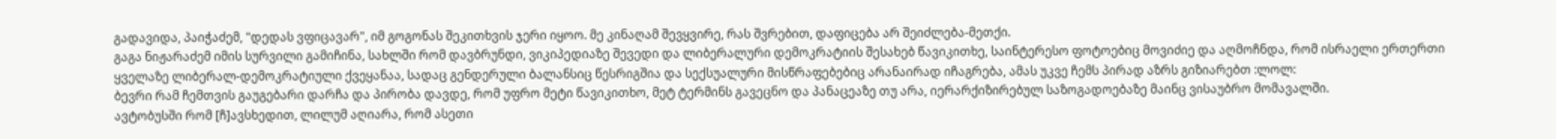გადავიდა, პაიჭაძემ, "დედას ვფიცავარ", იმ გოგონას შეკითხვის ჯერი იყოო. მე კინაღამ შევყვირე, რას შვრებით, დაფიცება არ შეიძლება-მეთქი.
გაგა ნიჟარაძემ იმის სურვილი გამიჩინა, სახლში რომ დავბრუნდი, ვიკიპედიაზე შევედი და ლიბერალური დემოკრატიის შესახებ წავიკითხე, საინტერესო ფოტოებიც მოვიძიე და აღმოჩნდა, რომ ისრაელი ერთერთი ყველაზე ლიბერალ-დემოკრატიული ქვეყანაა, სადაც გენდერული ბალანსიც წესრიგშია და სექსუალური მისწრაფებებიც არანაირად იჩაგრება, ამას უკვე ჩემს პირად აზრს გიზიარებთ :ლოლ:
ბევრი რამ ჩემთვის გაუგებარი დარჩა და პირობა დავდე, რომ უფრო მეტი წავიკითხო, მეტ ტერმინს გავეცნო და პანაცეაზე თუ არა, იერარქიზირებულ საზოგადოებაზე მაინც ვისაუბრო მომავალში.
ავტობუსში რომ [ჩ]ავსხედით, ლილუმ აღიარა, რომ ასეთი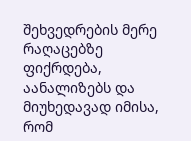შეხვედრების მერე რაღაცებზე ფიქრდება, აანალიზებს და მიუხედავად იმისა, რომ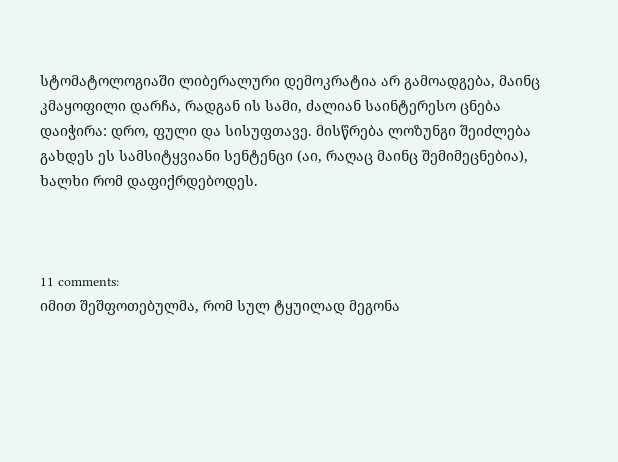სტომატოლოგიაში ლიბერალური დემოკრატია არ გამოადგება, მაინც კმაყოფილი დარჩა, რადგან ის სამი, ძალიან საინტერესო ცნება დაიჭირა: დრო, ფული და სისუფთავე. მისწრება ლოზუნგი შეიძლება გახდეს ეს სამსიტყვიანი სენტენცი (აი, რაღაც მაინც შემიმეცნებია), ხალხი რომ დაფიქრდებოდეს.



11 comments:
იმით შეშფოთებულმა, რომ სულ ტყუილად მეგონა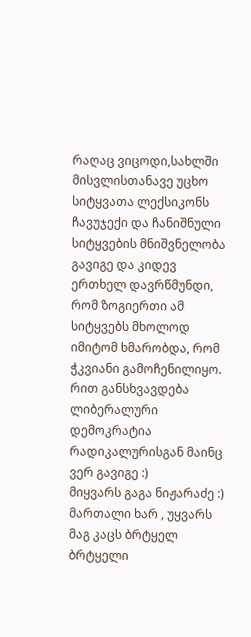რაღაც ვიცოდი,სახლში მისვლისთანავე უცხო სიტყვათა ლექსიკონს ჩავუჯექი და ჩანიშნული სიტყვების მნიშვნელობა გავიგე და კიდევ ერთხელ დავრწმუნდი, რომ ზოგიერთი ამ სიტყვებს მხოლოდ იმიტომ ხმარობდა, რომ ჭკვიანი გამოჩენილიყო.
რით განსხვავდება ლიბერალური დემოკრატია რადიკალურისგან მაინც ვერ გავიგე :)
მიყვარს გაგა ნიჟარაძე :) მართალი ხარ , უყვარს მაგ კაცს ბრტყელ ბრტყელი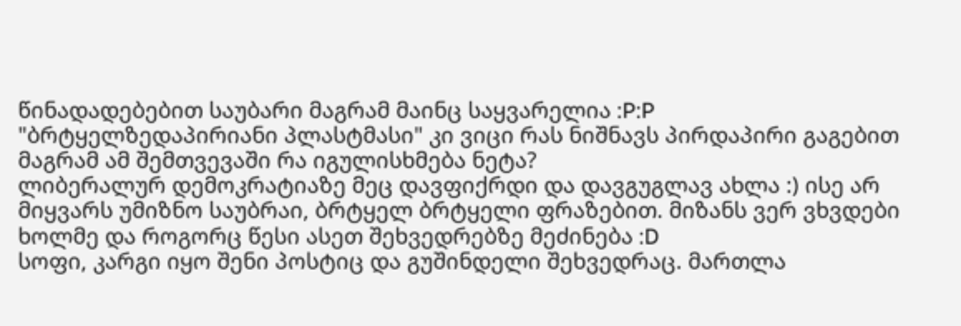წინადადებებით საუბარი მაგრამ მაინც საყვარელია :P:P
"ბრტყელზედაპირიანი პლასტმასი" კი ვიცი რას ნიშნავს პირდაპირი გაგებით მაგრამ ამ შემთვევაში რა იგულისხმება ნეტა?
ლიბერალურ დემოკრატიაზე მეც დავფიქრდი და დავგუგლავ ახლა :) ისე არ მიყვარს უმიზნო საუბრაი, ბრტყელ ბრტყელი ფრაზებით. მიზანს ვერ ვხვდები ხოლმე და როგორც წესი ასეთ შეხვედრებზე მეძინება :D
სოფი, კარგი იყო შენი პოსტიც და გუშინდელი შეხვედრაც. მართლა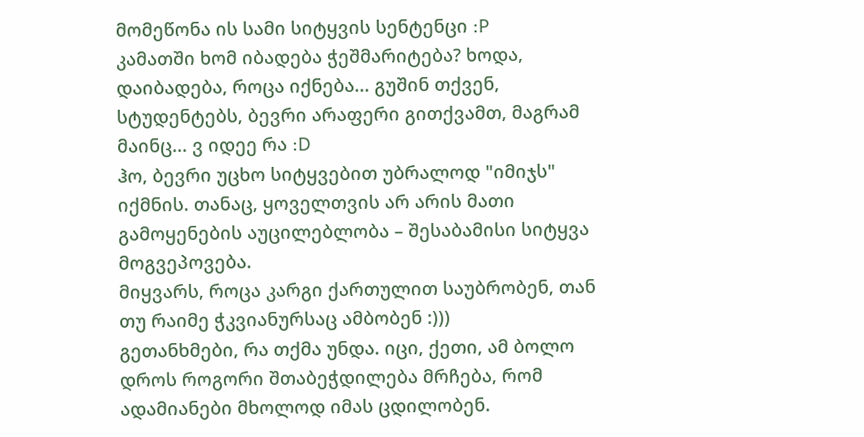მომეწონა ის სამი სიტყვის სენტენცი :P
კამათში ხომ იბადება ჭეშმარიტება? ხოდა, დაიბადება, როცა იქნება... გუშინ თქვენ, სტუდენტებს, ბევრი არაფერი გითქვამთ, მაგრამ მაინც... ვ იდეე რა :D
ჰო, ბევრი უცხო სიტყვებით უბრალოდ "იმიჯს" იქმნის. თანაც, ყოველთვის არ არის მათი გამოყენების აუცილებლობა – შესაბამისი სიტყვა მოგვეპოვება.
მიყვარს, როცა კარგი ქართულით საუბრობენ, თან თუ რაიმე ჭკვიანურსაც ამბობენ :)))
გეთანხმები, რა თქმა უნდა. იცი, ქეთი, ამ ბოლო დროს როგორი შთაბეჭდილება მრჩება, რომ ადამიანები მხოლოდ იმას ცდილობენ.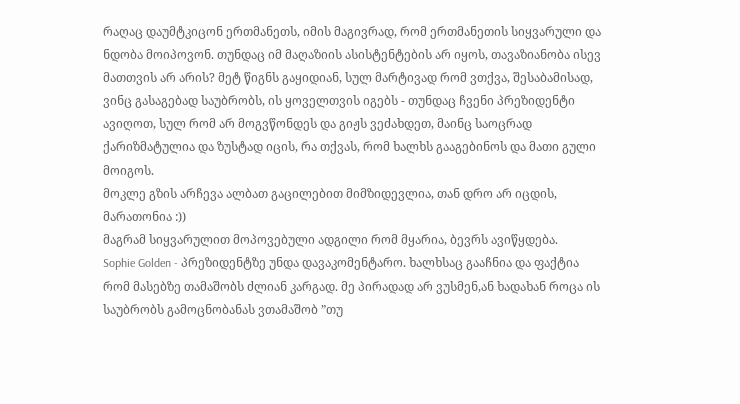რაღაც დაუმტკიცონ ერთმანეთს, იმის მაგივრად, რომ ერთმანეთის სიყვარული და ნდობა მოიპოვონ. თუნდაც იმ მაღაზიის ასისტენტების არ იყოს, თავაზიანობა ისევ მათთვის არ არის? მეტ წიგნს გაყიდიან, სულ მარტივად რომ ვთქვა, შესაბამისად, ვინც გასაგებად საუბრობს, ის ყოველთვის იგებს - თუნდაც ჩვენი პრეზიდენტი ავიღოთ, სულ რომ არ მოგვწონდეს და გიჟს ვეძახდეთ, მაინც საოცრად ქარიზმატულია და ზუსტად იცის, რა თქვას, რომ ხალხს გააგებინოს და მათი გული მოიგოს.
მოკლე გზის არჩევა ალბათ გაცილებით მიმზიდევლია, თან დრო არ იცდის, მარათონია :))
მაგრამ სიყვარულით მოპოვებული ადგილი რომ მყარია, ბევრს ავიწყდება.
Sophie Golden - პრეზიდენტზე უნდა დავაკომენტარო. ხალხსაც გააჩნია და ფაქტია რომ მასებზე თამაშობს ძლიან კარგად. მე პირადად არ ვუსმენ,ან ხადახან როცა ის საუბრობს გამოცნობანას ვთამაშობ ”თუ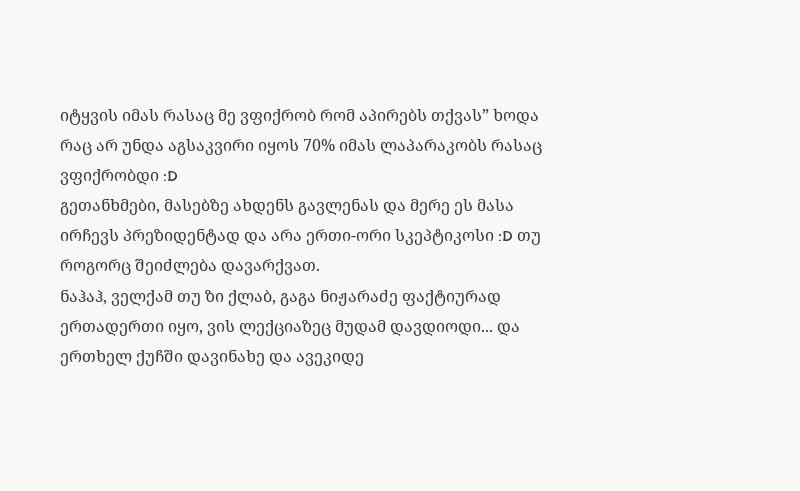იტყვის იმას რასაც მე ვფიქრობ რომ აპირებს თქვას” ხოდა რაც არ უნდა აგსაკვირი იყოს 70% იმას ლაპარაკობს რასაც ვფიქრობდი :D
გეთანხმები, მასებზე ახდენს გავლენას და მერე ეს მასა ირჩევს პრეზიდენტად და არა ერთი-ორი სკეპტიკოსი :D თუ როგორც შეიძლება დავარქვათ.
ნაჰაჰ, ველქამ თუ ზი ქლაბ, გაგა ნიჟარაძე ფაქტიურად ერთადერთი იყო, ვის ლექციაზეც მუდამ დავდიოდი... და ერთხელ ქუჩში დავინახე და ავეკიდე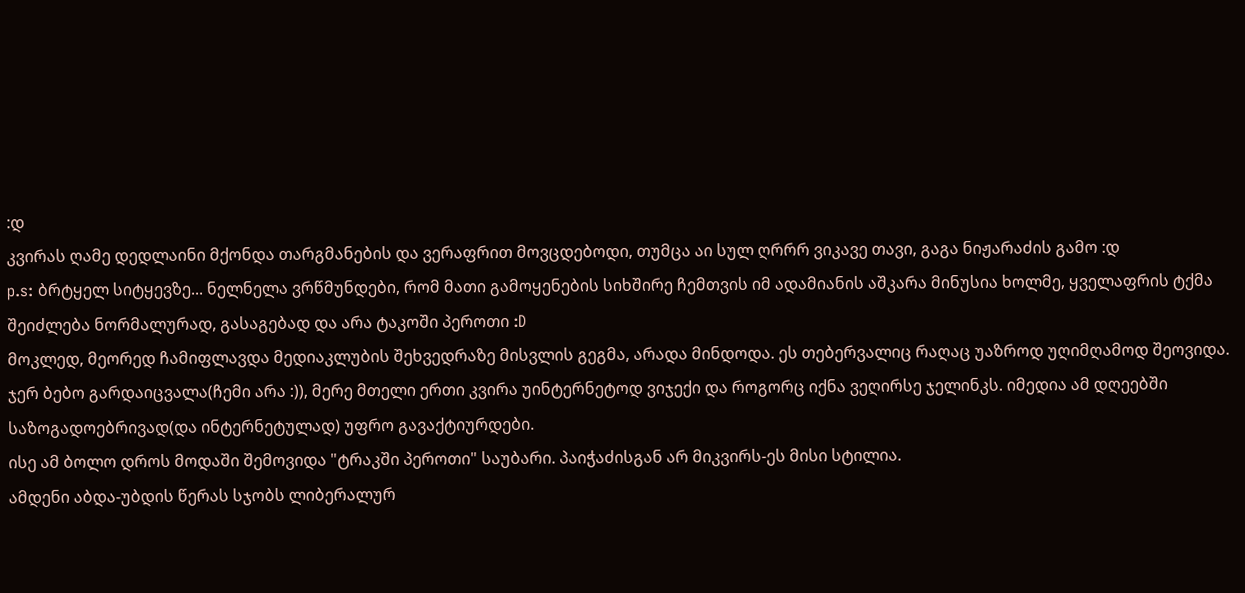:დ
კვირას ღამე დედლაინი მქონდა თარგმანების და ვერაფრით მოვცდებოდი, თუმცა აი სულ ღრრრ ვიკავე თავი, გაგა ნიჟარაძის გამო :დ
p.s: ბრტყელ სიტყევზე... ნელნელა ვრწმუნდები, რომ მათი გამოყენების სიხშირე ჩემთვის იმ ადამიანის აშკარა მინუსია ხოლმე, ყველაფრის ტქმა შეიძლება ნორმალურად, გასაგებად და არა ტაკოში პეროთი :D
მოკლედ, მეორედ ჩამიფლავდა მედიაკლუბის შეხვედრაზე მისვლის გეგმა, არადა მინდოდა. ეს თებერვალიც რაღაც უაზროდ უღიმღამოდ შეოვიდა. ჯერ ბებო გარდაიცვალა(ჩემი არა :)), მერე მთელი ერთი კვირა უინტერნეტოდ ვიჯექი და როგორც იქნა ვეღირსე ჯელინკს. იმედია ამ დღეებში საზოგადოებრივად(და ინტერნეტულად) უფრო გავაქტიურდები.
ისე ამ ბოლო დროს მოდაში შემოვიდა "ტრაკში პეროთი" საუბარი. პაიჭაძისგან არ მიკვირს-ეს მისი სტილია.
ამდენი აბდა-უბდის წერას სჯობს ლიბერალურ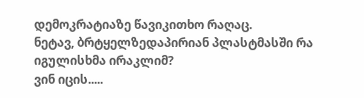დემოკრატიაზე წავიკითხო რაღაც.
ნეტავ, ბრტყელზედაპირიან პლასტმასში რა იგულისხმა ირაკლიმ?
ვინ იცის.....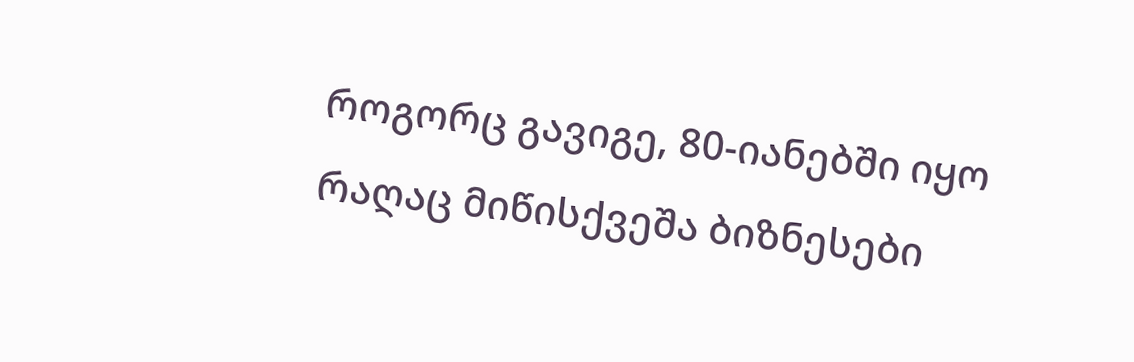როგორც გავიგე, 80-იანებში იყო რაღაც მიწისქვეშა ბიზნესები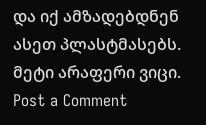და იქ ამზადებდნენ ასეთ პლასტმასებს. მეტი არაფერი ვიცი.
Post a Comment